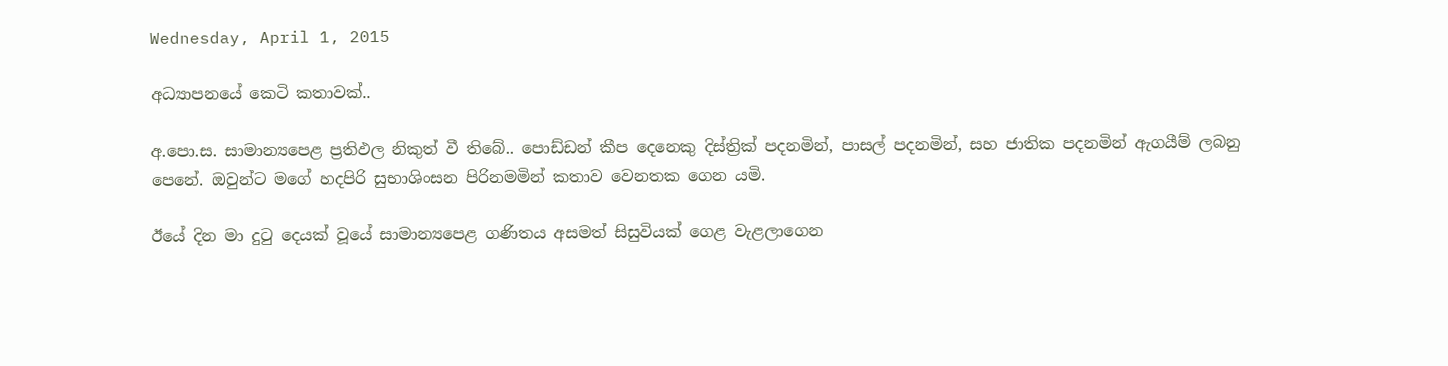Wednesday, April 1, 2015

අධ්‍යාපනයේ කෙටි කතාවක්..

අ.පො.ස. සාමාන්‍යපෙළ ප්‍රතිඵල නිකුත් වී තිබේ.. පොඩ්ඩන් කීප දෙනෙකු දිස්ත්‍රික් පදනමින්, පාසල් පදනමින්, සහ ජාතික පදනමින් ඇගයීම් ලබනු පෙනේ. ඔවුන්ට මගේ හදපිරි සුභාශිංසන පිරිනමමින් කතාව වෙනතක ගෙන යමි.

ඊයේ දින මා දුටු දෙයක් වූයේ සාමාන්‍යපෙළ ගණිතය අසමත් සිසුවියක් ගෙළ වැළලාගෙන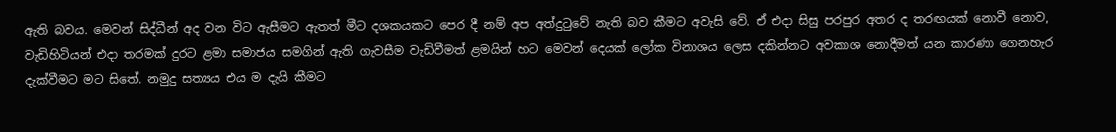ඇති බවය. මෙවන් සිද්ධීන් අද වන විට ඇසීමට ඇතත් මීට දශකයකට පෙර දී නම් අප අත්දුටුවේ නැති බව කීමට අවැසි වේ. ඒ එදා සිසු පරපුර අතර ද තරඟයක් නොවී නොව, වැඩිහිටියන් එදා තරමක් දුරට ළමා සමාජය සමගින් ඇති ගැවසීම වැඩිවීමත් ළමයින් හට මෙවන් දෙයක් ලෝක විනාශය ලෙස දකින්නට අවකාශ නොදීමත් යන කාරණා ගෙනහැර දැක්වීමට මට සිතේ. නමුදු සත්‍යය එය ම දැයි කීමට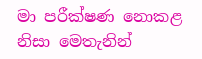මා පරීක්ෂණ නොකළ නිසා මෙතැනින්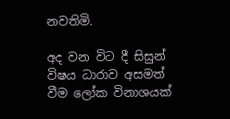නවතිමි.

අද වන විට දී සිසුන් විෂය ධාරාව අසමත් වීම ලෝක විනාශයක්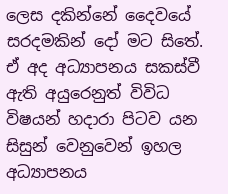ලෙස දකින්නේ දෛවයේ සරදමකින් දෝ මට සිතේ. ඒ අද අධ්‍යාපනය සකස්වී ඇති අයුරෙනුත් විවිධ විෂයන් හදාරා පිටව යන සිසුන් වෙනුවෙන් ඉහල අධ්‍යාපනය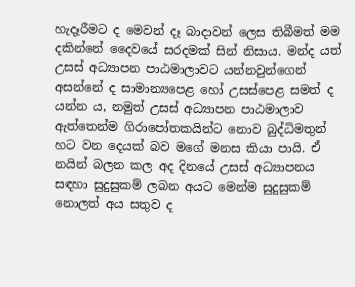හැදෑරීමට ද මෙවන් දෑ බාදාවන් ලෙස තිබීමත් මම දකින්නේ දෛවයේ සරදමක් සින් නිසාය. මන්ද යත් උසස් අධ්‍යාපන පාඨමාලාවට යන්නවුන්ගෙන් අසන්නේ ද සාමාන්‍යපෙළ හෝ උසස්පෙළ සමත් ද යන්න ය, නමුත් උසස් අධ්‍යාපන පාඨමාලාව ඇත්තෙන්ම ගිරාපෝතකයින්ට නොව බුද්ධිමතුන් හට වන දෙයක් බව මගේ මනස කියා පායි. ඒ නයින් බලන කල අද දිනයේ උසස් අධ්‍යාපනය සඳහා සුදුසුකම් ලබන අයට මෙන්ම සුදුසුකම් නොලත් අය සතුව ද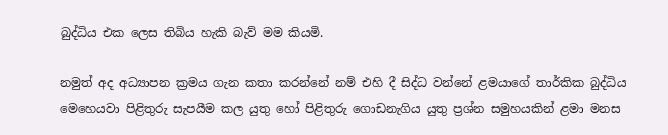බුද්ධිය එක ලෙස තිබිය හැකි බැව් මම කියමි.

නමුත් අද අධ්‍යාපන ක්‍රමය ගැන කතා කරන්නේ නම් එහි දී සිද්ධ වන්නේ ළමයාගේ තාර්කික බුද්ධිය මෙහෙයවා පිළිතුරු සැපයීම කල යුතු හෝ පිළිතුරු ගොඩනැගිය යුතු ප්‍රශ්න සමුහයකින් ළමා මනස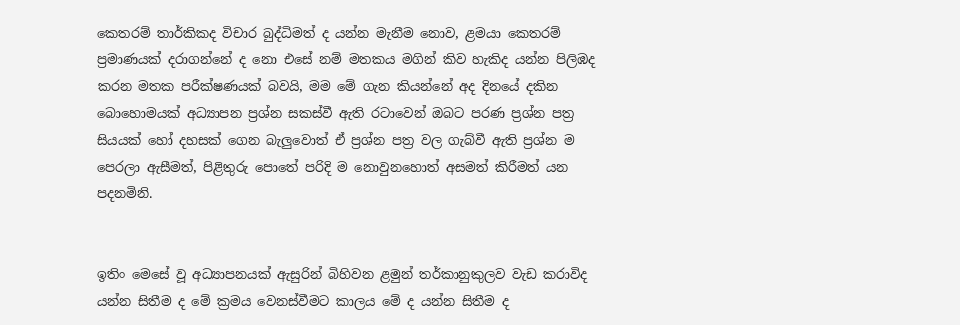කෙතරම් තාර්කිකද විචාර බුද්ධිමත් ද යන්න මැනීම නොව, ළමයා කෙතරම් ප්‍රමාණයක් දරාගන්නේ ද නො එසේ නම් මතකය මගින් කිව හැකිද යන්න පිලිඹද කරන මතක පරීක්ෂණයක් බවයි, මම මේ ගැන කියන්නේ අද දිනයේ දකින බොහොමයක් අධ්‍යාපන ප්‍රශ්න සකස්වී ඇති රටාවෙන් ඔබට පරණ ප්‍රශ්න පත්‍ර සියයක් හෝ දහසක් ගෙන බැලුවොත් ඒ ප්‍රශ්න පත්‍ර වල ගැබ්වී ඇති ප්‍රශ්න ම පෙරලා ඇසීමත්, පිළිතුරු පොතේ පරිදි ම නොවුනහොත් අසමත් කිරීමත් යන පදනමිනි.


ඉතිං මෙසේ වූ අධ්‍යාපනයක් ඇසුරින් බිහිවන ළමුන් තර්කානුකුලව වැඩ කරාවිද යන්න සිතීම ද මේ ක්‍රමය වෙනස්වීමට කාලය මේ ද යන්න සිතීම ද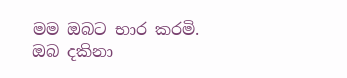මම ඔබට භාර කරමි. ඔබ දකිනා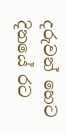දරුවන් හෙට දිනයේ රට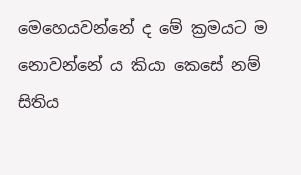මෙහෙයවන්නේ ද මේ ක්‍රමයට ම නොවන්නේ ය කියා කෙසේ නම් සිතිය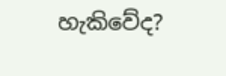හැකිවේද?